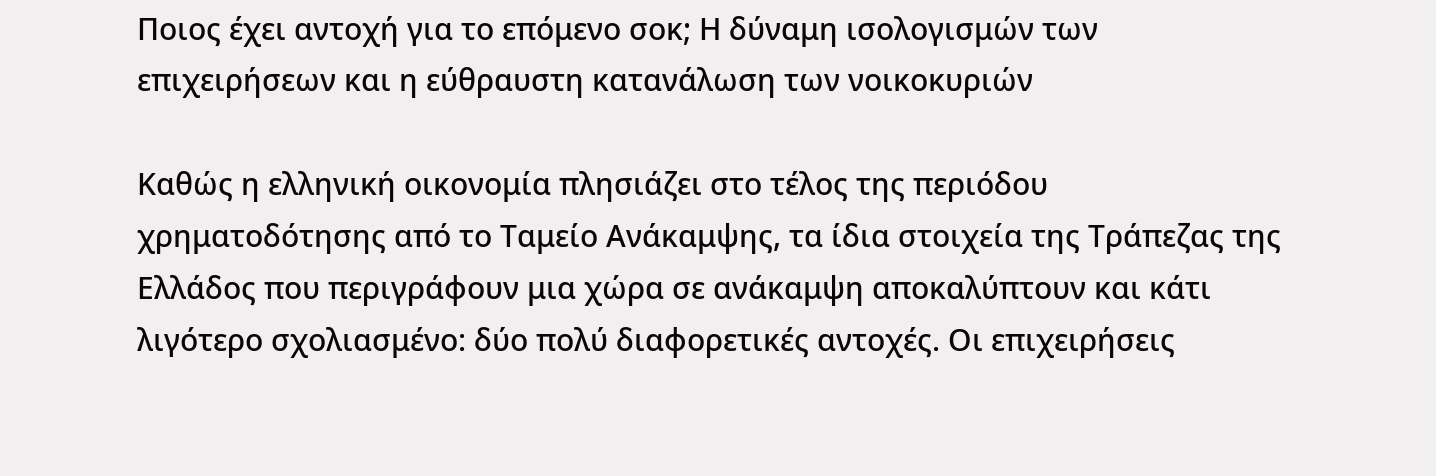Ποιος έχει αντοχή για το επόμενο σοκ; Η δύναμη ισολογισμών των επιχειρήσεων και η εύθραυστη κατανάλωση των νοικοκυριών

Καθώς η ελληνική οικονομία πλησιάζει στο τέλος της περιόδου χρηματοδότησης από το Ταμείο Ανάκαμψης, τα ίδια στοιχεία της Τράπεζας της Ελλάδος που περιγράφουν μια χώρα σε ανάκαμψη αποκαλύπτουν και κάτι λιγότερο σχολιασμένο: δύο πολύ διαφορετικές αντοχές. Οι επιχειρήσεις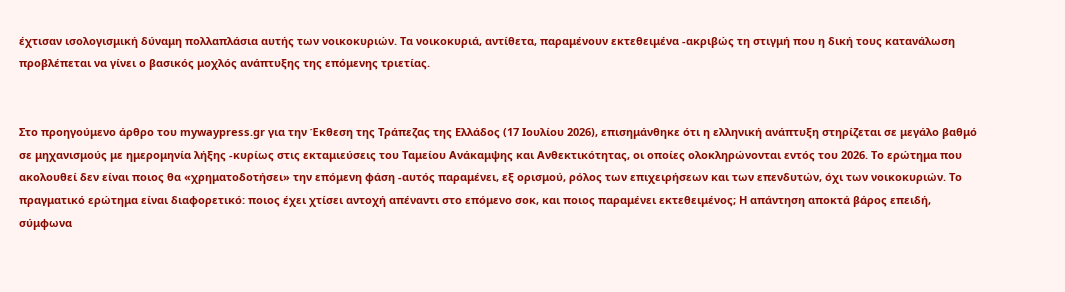έχτισαν ισολογισμική δύναμη πολλαπλάσια αυτής των νοικοκυριών. Τα νοικοκυριά, αντίθετα, παραμένουν εκτεθειμένα -ακριβώς τη στιγμή που η δική τους κατανάλωση προβλέπεται να γίνει ο βασικός μοχλός ανάπτυξης της επόμενης τριετίας.


Στο προηγούμενο άρθρο του mywaypress.gr για την Έκθεση της Τράπεζας της Ελλάδος (17 Ιουλίου 2026), επισημάνθηκε ότι η ελληνική ανάπτυξη στηρίζεται σε μεγάλο βαθμό σε μηχανισμούς με ημερομηνία λήξης -κυρίως στις εκταμιεύσεις του Ταμείου Ανάκαμψης και Ανθεκτικότητας, οι οποίες ολοκληρώνονται εντός του 2026. Το ερώτημα που ακολουθεί δεν είναι ποιος θα «χρηματοδοτήσει» την επόμενη φάση -αυτός παραμένει, εξ ορισμού, ρόλος των επιχειρήσεων και των επενδυτών, όχι των νοικοκυριών. Το πραγματικό ερώτημα είναι διαφορετικό: ποιος έχει χτίσει αντοχή απέναντι στο επόμενο σοκ, και ποιος παραμένει εκτεθειμένος; Η απάντηση αποκτά βάρος επειδή, σύμφωνα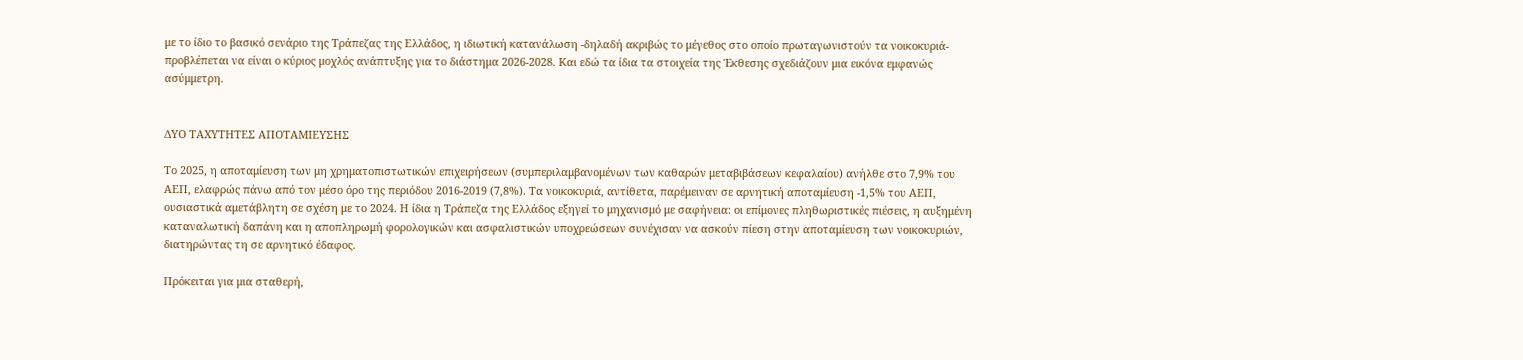με το ίδιο το βασικό σενάριο της Τράπεζας της Ελλάδος, η ιδιωτική κατανάλωση -δηλαδή ακριβώς το μέγεθος στο οποίο πρωταγωνιστούν τα νοικοκυριά- προβλέπεται να είναι ο κύριος μοχλός ανάπτυξης για το διάστημα 2026-2028. Και εδώ τα ίδια τα στοιχεία της Έκθεσης σχεδιάζουν μια εικόνα εμφανώς ασύμμετρη.


ΔΥΟ ΤΑΧΥΤΗΤΕΣ ΑΠΟΤΑΜΙΕΥΣΗΣ

Το 2025, η αποταμίευση των μη χρηματοπιστωτικών επιχειρήσεων (συμπεριλαμβανομένων των καθαρών μεταβιβάσεων κεφαλαίου) ανήλθε στο 7,9% του ΑΕΠ, ελαφρώς πάνω από τον μέσο όρο της περιόδου 2016-2019 (7,8%). Τα νοικοκυριά, αντίθετα, παρέμειναν σε αρνητική αποταμίευση -1,5% του ΑΕΠ, ουσιαστικά αμετάβλητη σε σχέση με το 2024. Η ίδια η Τράπεζα της Ελλάδος εξηγεί το μηχανισμό με σαφήνεια: οι επίμονες πληθωριστικές πιέσεις, η αυξημένη καταναλωτική δαπάνη και η αποπληρωμή φορολογικών και ασφαλιστικών υποχρεώσεων συνέχισαν να ασκούν πίεση στην αποταμίευση των νοικοκυριών, διατηρώντας τη σε αρνητικό έδαφος.

Πρόκειται για μια σταθερή,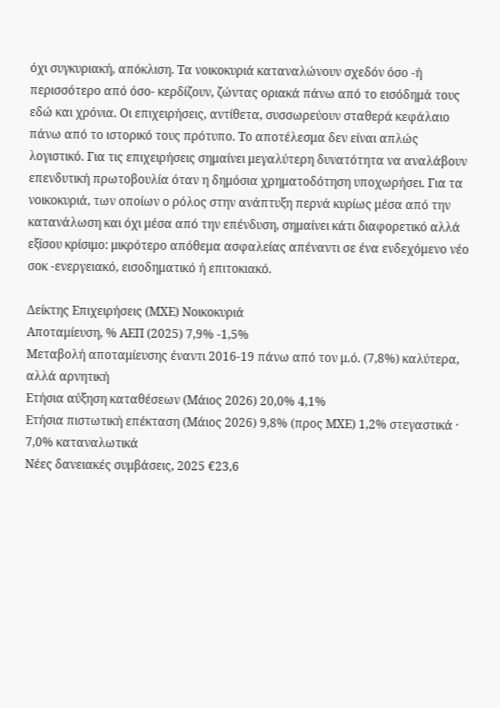όχι συγκυριακή, απόκλιση. Τα νοικοκυριά καταναλώνουν σχεδόν όσο -ή περισσότερο από όσο- κερδίζουν, ζώντας οριακά πάνω από το εισόδημά τους εδώ και χρόνια. Οι επιχειρήσεις, αντίθετα, συσσωρεύουν σταθερά κεφάλαιο πάνω από το ιστορικό τους πρότυπο. Το αποτέλεσμα δεν είναι απλώς λογιστικό. Για τις επιχειρήσεις σημαίνει μεγαλύτερη δυνατότητα να αναλάβουν επενδυτική πρωτοβουλία όταν η δημόσια χρηματοδότηση υποχωρήσει. Για τα νοικοκυριά, των οποίων ο ρόλος στην ανάπτυξη περνά κυρίως μέσα από την κατανάλωση και όχι μέσα από την επένδυση, σημαίνει κάτι διαφορετικό αλλά εξίσου κρίσιμο: μικρότερο απόθεμα ασφαλείας απέναντι σε ένα ενδεχόμενο νέο σοκ -ενεργειακό, εισοδηματικό ή επιτοκιακό.

Δείκτης Επιχειρήσεις (ΜΧΕ) Νοικοκυριά
Αποταμίευση, % ΑΕΠ (2025) 7,9% -1,5%
Μεταβολή αποταμίευσης έναντι 2016-19 πάνω από τον μ.ό. (7,8%) καλύτερα, αλλά αρνητική
Ετήσια αύξηση καταθέσεων (Μάιος 2026) 20,0% 4,1%
Ετήσια πιστωτική επέκταση (Μάιος 2026) 9,8% (προς ΜΧΕ) 1,2% στεγαστικά · 7,0% καταναλωτικά
Νέες δανειακές συμβάσεις, 2025 €23,6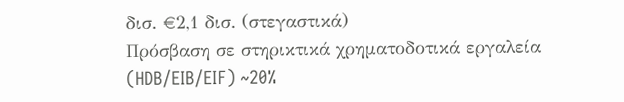δισ. €2,1 δισ. (στεγαστικά)
Πρόσβαση σε στηρικτικά χρηματοδοτικά εργαλεία (HDB/EIB/EIF) ~20%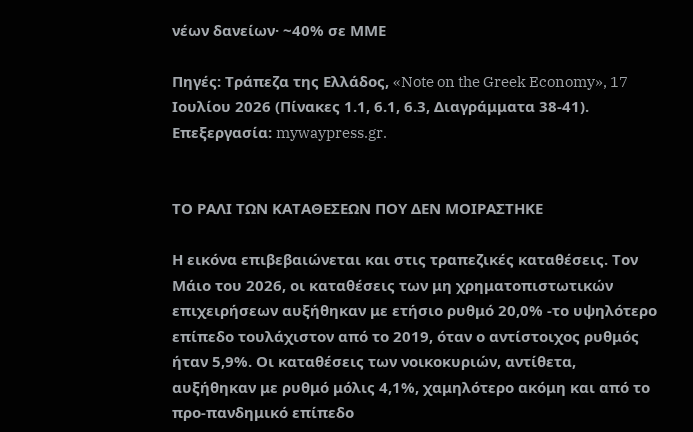νέων δανείων· ~40% σε ΜΜΕ

Πηγές: Τράπεζα της Ελλάδος, «Note on the Greek Economy», 17 Ιουλίου 2026 (Πίνακες 1.1, 6.1, 6.3, Διαγράμματα 38-41). Επεξεργασία: mywaypress.gr.


ΤΟ ΡΑΛΙ ΤΩΝ ΚΑΤΑΘΕΣΕΩΝ ΠΟΥ ΔΕΝ ΜΟΙΡΑΣΤΗΚΕ

Η εικόνα επιβεβαιώνεται και στις τραπεζικές καταθέσεις. Τον Μάιο του 2026, οι καταθέσεις των μη χρηματοπιστωτικών επιχειρήσεων αυξήθηκαν με ετήσιο ρυθμό 20,0% -το υψηλότερο επίπεδο τουλάχιστον από το 2019, όταν ο αντίστοιχος ρυθμός ήταν 5,9%. Οι καταθέσεις των νοικοκυριών, αντίθετα, αυξήθηκαν με ρυθμό μόλις 4,1%, χαμηλότερο ακόμη και από το προ-πανδημικό επίπεδο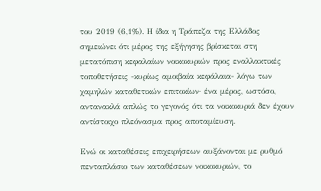του 2019 (6,1%). Η ίδια η Τράπεζα της Ελλάδος σημειώνει ότι μέρος της εξήγησης βρίσκεται στη μετατόπιση κεφαλαίων νοικοκυριών προς εναλλακτικές τοποθετήσεις -κυρίως αμοιβαία κεφάλαια- λόγω των χαμηλών καταθετικών επιτοκίων· ένα μέρος, ωστόσο, αντανακλά απλώς το γεγονός ότι τα νοικοκυριά δεν έχουν αντίστοιχο πλεόνασμα προς αποταμίευση.

Ενώ οι καταθέσεις επιχειρήσεων αυξάνονται με ρυθμό πενταπλάσιο των καταθέσεων νοικοκυριών, το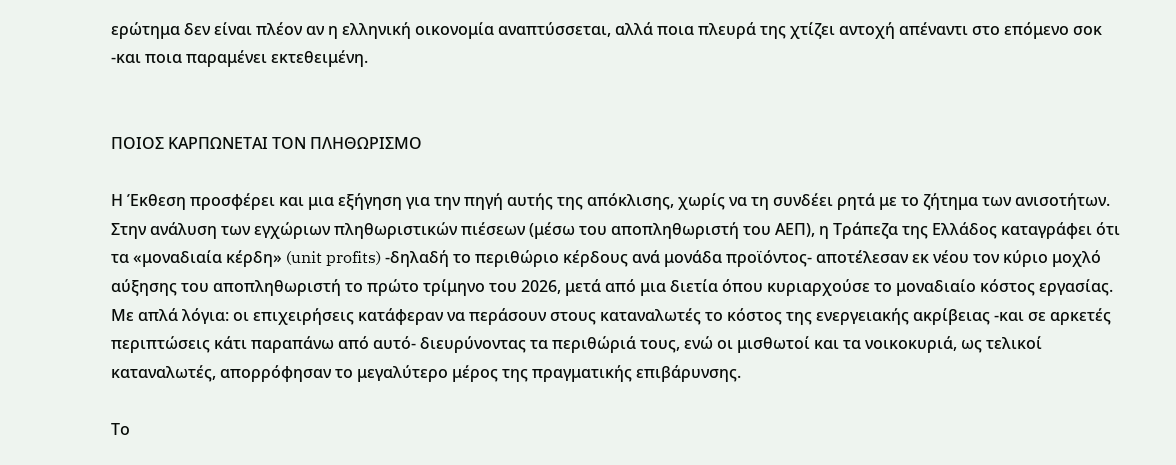ερώτημα δεν είναι πλέον αν η ελληνική οικονομία αναπτύσσεται, αλλά ποια πλευρά της χτίζει αντοχή απέναντι στο επόμενο σοκ -και ποια παραμένει εκτεθειμένη.


ΠΟΙΟΣ ΚΑΡΠΩΝΕΤΑΙ ΤΟΝ ΠΛΗΘΩΡΙΣΜΟ

Η Έκθεση προσφέρει και μια εξήγηση για την πηγή αυτής της απόκλισης, χωρίς να τη συνδέει ρητά με το ζήτημα των ανισοτήτων. Στην ανάλυση των εγχώριων πληθωριστικών πιέσεων (μέσω του αποπληθωριστή του ΑΕΠ), η Τράπεζα της Ελλάδος καταγράφει ότι τα «μοναδιαία κέρδη» (unit profits) -δηλαδή το περιθώριο κέρδους ανά μονάδα προϊόντος- αποτέλεσαν εκ νέου τον κύριο μοχλό αύξησης του αποπληθωριστή το πρώτο τρίμηνο του 2026, μετά από μια διετία όπου κυριαρχούσε το μοναδιαίο κόστος εργασίας. Με απλά λόγια: οι επιχειρήσεις κατάφεραν να περάσουν στους καταναλωτές το κόστος της ενεργειακής ακρίβειας -και σε αρκετές περιπτώσεις κάτι παραπάνω από αυτό- διευρύνοντας τα περιθώριά τους, ενώ οι μισθωτοί και τα νοικοκυριά, ως τελικοί καταναλωτές, απορρόφησαν το μεγαλύτερο μέρος της πραγματικής επιβάρυνσης.

Το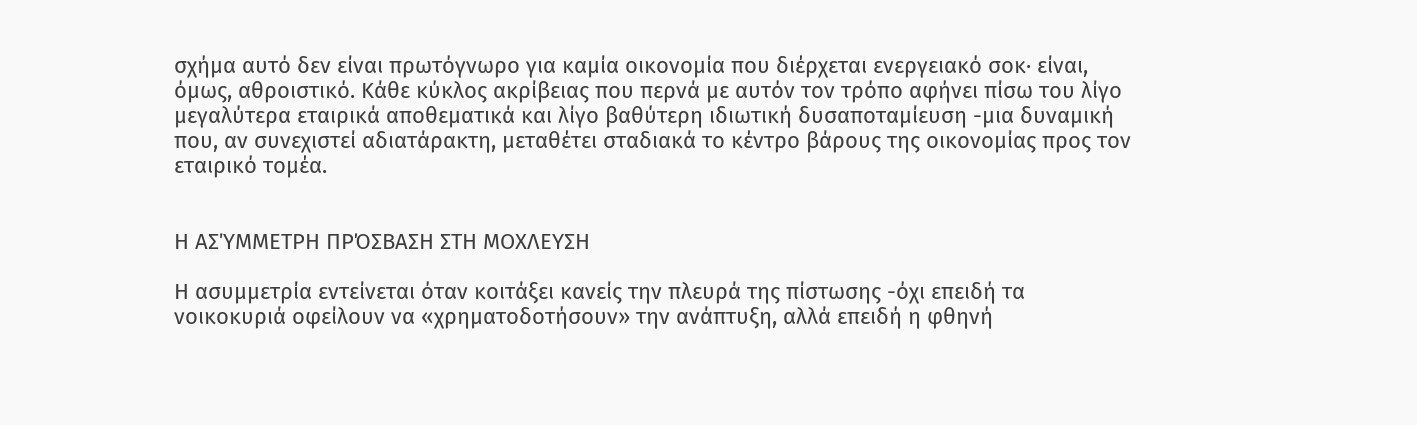σχήμα αυτό δεν είναι πρωτόγνωρο για καμία οικονομία που διέρχεται ενεργειακό σοκ· είναι, όμως, αθροιστικό. Κάθε κύκλος ακρίβειας που περνά με αυτόν τον τρόπο αφήνει πίσω του λίγο μεγαλύτερα εταιρικά αποθεματικά και λίγο βαθύτερη ιδιωτική δυσαποταμίευση -μια δυναμική που, αν συνεχιστεί αδιατάρακτη, μεταθέτει σταδιακά το κέντρο βάρους της οικονομίας προς τον εταιρικό τομέα.


Η ΑΣΎΜΜΕΤΡΗ ΠΡΌΣΒΑΣΗ ΣΤΗ ΜΟΧΛΕΥΣΗ

Η ασυμμετρία εντείνεται όταν κοιτάξει κανείς την πλευρά της πίστωσης -όχι επειδή τα νοικοκυριά οφείλουν να «χρηματοδοτήσουν» την ανάπτυξη, αλλά επειδή η φθηνή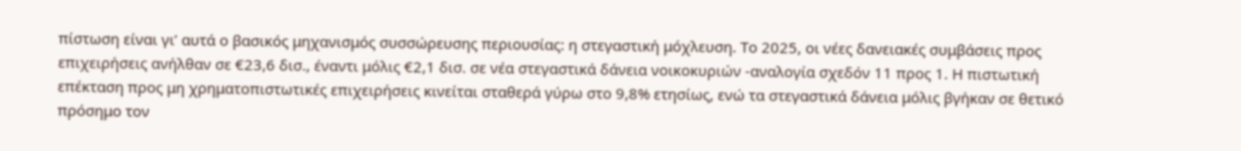πίστωση είναι γι’ αυτά ο βασικός μηχανισμός συσσώρευσης περιουσίας: η στεγαστική μόχλευση. Το 2025, οι νέες δανειακές συμβάσεις προς επιχειρήσεις ανήλθαν σε €23,6 δισ., έναντι μόλις €2,1 δισ. σε νέα στεγαστικά δάνεια νοικοκυριών -αναλογία σχεδόν 11 προς 1. Η πιστωτική επέκταση προς μη χρηματοπιστωτικές επιχειρήσεις κινείται σταθερά γύρω στο 9,8% ετησίως, ενώ τα στεγαστικά δάνεια μόλις βγήκαν σε θετικό πρόσημο τον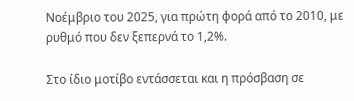Νοέμβριο του 2025, για πρώτη φορά από το 2010, με ρυθμό που δεν ξεπερνά το 1,2%.

Στο ίδιο μοτίβο εντάσσεται και η πρόσβαση σε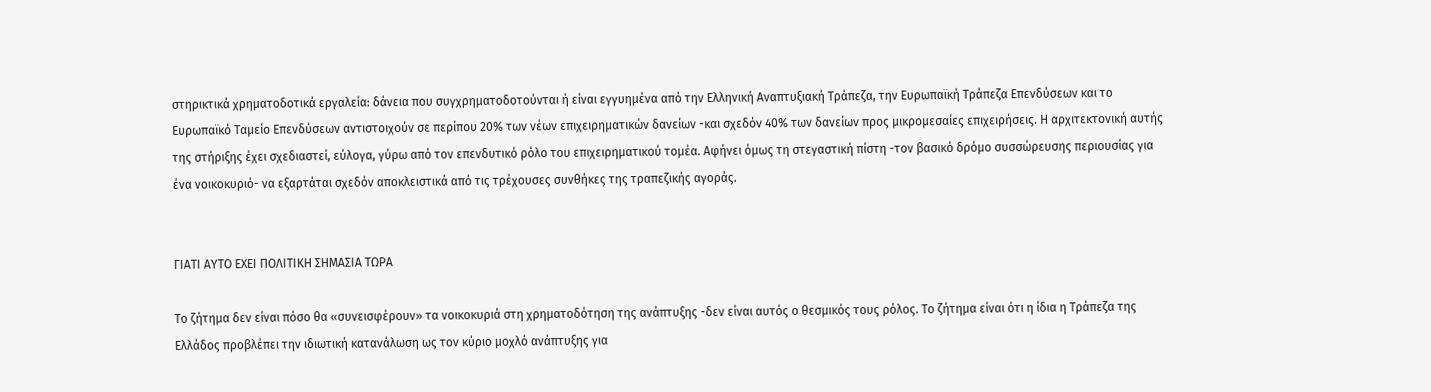στηρικτικά χρηματοδοτικά εργαλεία: δάνεια που συγχρηματοδοτούνται ή είναι εγγυημένα από την Ελληνική Αναπτυξιακή Τράπεζα, την Ευρωπαϊκή Τράπεζα Επενδύσεων και το Ευρωπαϊκό Ταμείο Επενδύσεων αντιστοιχούν σε περίπου 20% των νέων επιχειρηματικών δανείων -και σχεδόν 40% των δανείων προς μικρομεσαίες επιχειρήσεις. Η αρχιτεκτονική αυτής της στήριξης έχει σχεδιαστεί, εύλογα, γύρω από τον επενδυτικό ρόλο του επιχειρηματικού τομέα. Αφήνει όμως τη στεγαστική πίστη -τον βασικό δρόμο συσσώρευσης περιουσίας για ένα νοικοκυριό- να εξαρτάται σχεδόν αποκλειστικά από τις τρέχουσες συνθήκες της τραπεζικής αγοράς.


ΓΙΑΤΙ ΑΥΤΟ ΕΧΕΙ ΠΟΛΙΤΙΚΗ ΣΗΜΑΣΙΑ ΤΩΡΑ

Το ζήτημα δεν είναι πόσο θα «συνεισφέρουν» τα νοικοκυριά στη χρηματοδότηση της ανάπτυξης -δεν είναι αυτός ο θεσμικός τους ρόλος. Το ζήτημα είναι ότι η ίδια η Τράπεζα της Ελλάδος προβλέπει την ιδιωτική κατανάλωση ως τον κύριο μοχλό ανάπτυξης για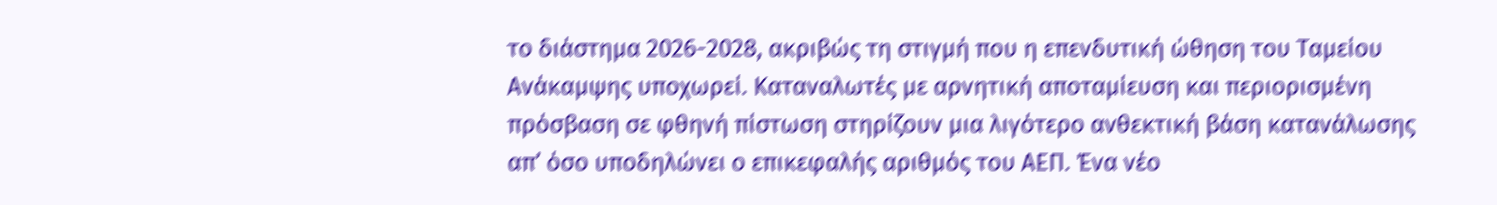το διάστημα 2026-2028, ακριβώς τη στιγμή που η επενδυτική ώθηση του Ταμείου Ανάκαμψης υποχωρεί. Καταναλωτές με αρνητική αποταμίευση και περιορισμένη πρόσβαση σε φθηνή πίστωση στηρίζουν μια λιγότερο ανθεκτική βάση κατανάλωσης απ’ όσο υποδηλώνει ο επικεφαλής αριθμός του ΑΕΠ. Ένα νέο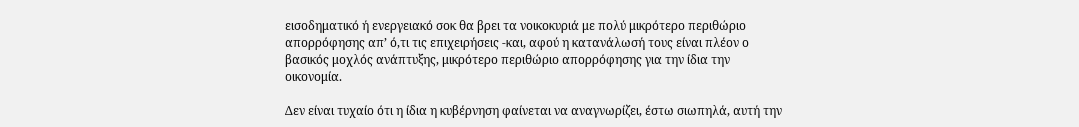εισοδηματικό ή ενεργειακό σοκ θα βρει τα νοικοκυριά με πολύ μικρότερο περιθώριο απορρόφησης απ’ ό,τι τις επιχειρήσεις -και, αφού η κατανάλωσή τους είναι πλέον ο βασικός μοχλός ανάπτυξης, μικρότερο περιθώριο απορρόφησης για την ίδια την οικονομία.

Δεν είναι τυχαίο ότι η ίδια η κυβέρνηση φαίνεται να αναγνωρίζει, έστω σιωπηλά, αυτή την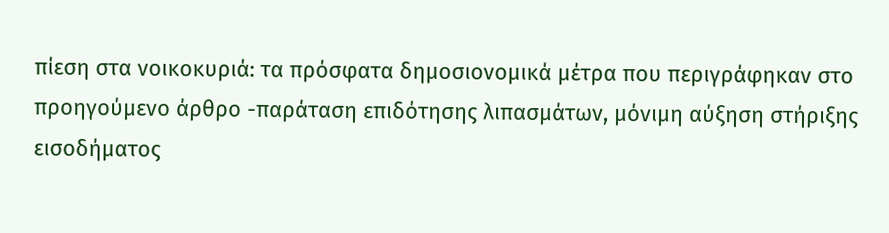πίεση στα νοικοκυριά: τα πρόσφατα δημοσιονομικά μέτρα που περιγράφηκαν στο προηγούμενο άρθρο -παράταση επιδότησης λιπασμάτων, μόνιμη αύξηση στήριξης εισοδήματος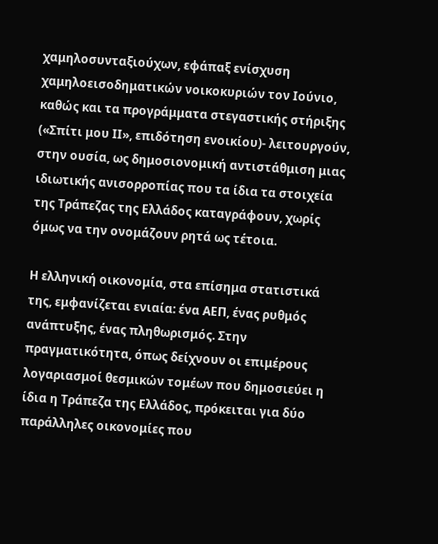χαμηλοσυνταξιούχων, εφάπαξ ενίσχυση χαμηλοεισοδηματικών νοικοκυριών τον Ιούνιο, καθώς και τα προγράμματα στεγαστικής στήριξης («Σπίτι μου ΙΙ», επιδότηση ενοικίου)- λειτουργούν, στην ουσία, ως δημοσιονομική αντιστάθμιση μιας ιδιωτικής ανισορροπίας που τα ίδια τα στοιχεία της Τράπεζας της Ελλάδος καταγράφουν, χωρίς όμως να την ονομάζουν ρητά ως τέτοια.

Η ελληνική οικονομία, στα επίσημα στατιστικά της, εμφανίζεται ενιαία: ένα ΑΕΠ, ένας ρυθμός ανάπτυξης, ένας πληθωρισμός. Στην πραγματικότητα, όπως δείχνουν οι επιμέρους λογαριασμοί θεσμικών τομέων που δημοσιεύει η ίδια η Τράπεζα της Ελλάδος, πρόκειται για δύο παράλληλες οικονομίες που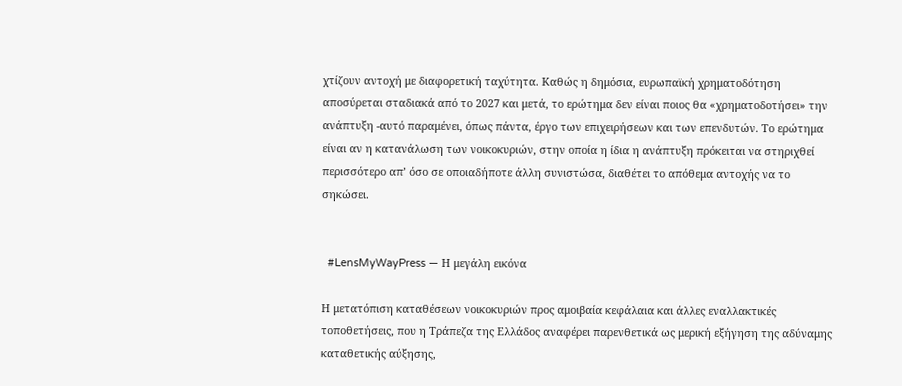χτίζουν αντοχή με διαφορετική ταχύτητα. Καθώς η δημόσια, ευρωπαϊκή χρηματοδότηση αποσύρεται σταδιακά από το 2027 και μετά, το ερώτημα δεν είναι ποιος θα «χρηματοδοτήσει» την ανάπτυξη -αυτό παραμένει, όπως πάντα, έργο των επιχειρήσεων και των επενδυτών. Το ερώτημα είναι αν η κατανάλωση των νοικοκυριών, στην οποία η ίδια η ανάπτυξη πρόκειται να στηριχθεί περισσότερο απ’ όσο σε οποιαδήποτε άλλη συνιστώσα, διαθέτει το απόθεμα αντοχής να το σηκώσει.


  #LensMyWayPress — Η μεγάλη εικόνα

Η μετατόπιση καταθέσεων νοικοκυριών προς αμοιβαία κεφάλαια και άλλες εναλλακτικές τοποθετήσεις, που η Τράπεζα της Ελλάδος αναφέρει παρενθετικά ως μερική εξήγηση της αδύναμης καταθετικής αύξησης,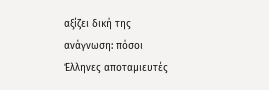αξίζει δική της ανάγνωση: πόσοι Έλληνες αποταμιευτές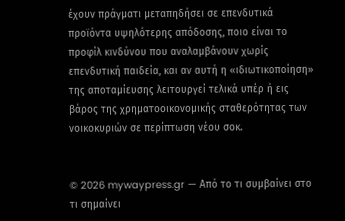έχουν πράγματι μεταπηδήσει σε επενδυτικά προϊόντα υψηλότερης απόδοσης, ποιο είναι το προφίλ κινδύνου που αναλαμβάνουν χωρίς επενδυτική παιδεία, και αν αυτή η «ιδιωτικοποίηση» της αποταμίευσης λειτουργεί τελικά υπέρ ή εις βάρος της χρηματοοικονομικής σταθερότητας των νοικοκυριών σε περίπτωση νέου σοκ.


© 2026 mywaypress.gr — Από το τι συμβαίνει στο τι σημαίνει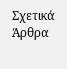Σχετικά Άρθρα